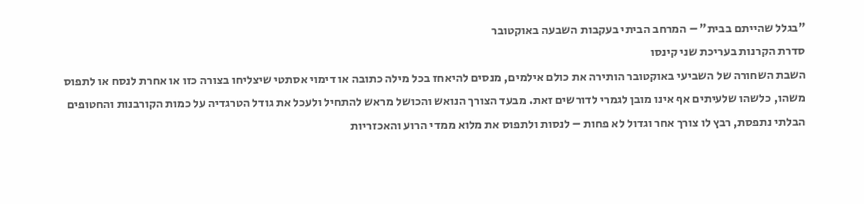"בגלל שהייתם בבית" – המרחב הביתי בעקבות השבעה באוקטובר
סדרת הקרנות בעריכת שני קינסו
השבת השחורה של השביעי באוקטובר הותירה את כולם אילמים, מנסים להיאחז בכל מילה כתובה או דימוי אסתטי שיצליחו בצורה כזו או אחרת לנסח או לתפוס משהו, כלשהו שלעיתים אף אינו מובן לגמרי לדורשים זאת. מבעד הצורך הנואש והכושל מראש להתחיל ולעכל את גודל הטרגדיה על כמות הקורבנות והחטופים הבלתי נתפסת, רבץ לו צורך אחר וגדול לא פחות – לנסות ולתפוס את מלוא ממדי הרוע והאכזריות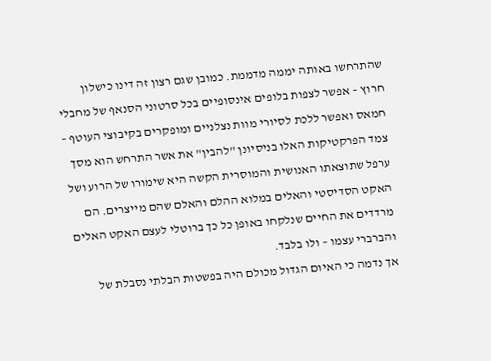שהתרחשו באותה יממה מדממת. כמובן שגם רצון זה דינו כישלון חרוץ – אפשר לצפות בלופים אינסופיים בכל סרטוני הסנאף של מחבלי חמאס ואפשר ללכת לסיורי מוות נצלניים ומופקרים בקיבוצי העוטף – צמד הפרקטיקות האלו בניסיונן "להבין" את אשר התרחש הוא מסך ערפל שתוצאתו האנושית והמוסרית הקשה היא שימורו של הרוע ושל האקט הסדיסטי והאלים במלוא ההלם והאלם שהם מייצרים. הם מרדדים את החיים שנלקחו באופן כל כך ברוטלי לעצם האקט האלים והברברי עצמו – ולו בלבד.
אך נדמה כי האיום הגדול מכולם היה בפשטות הבלתי נסבלת של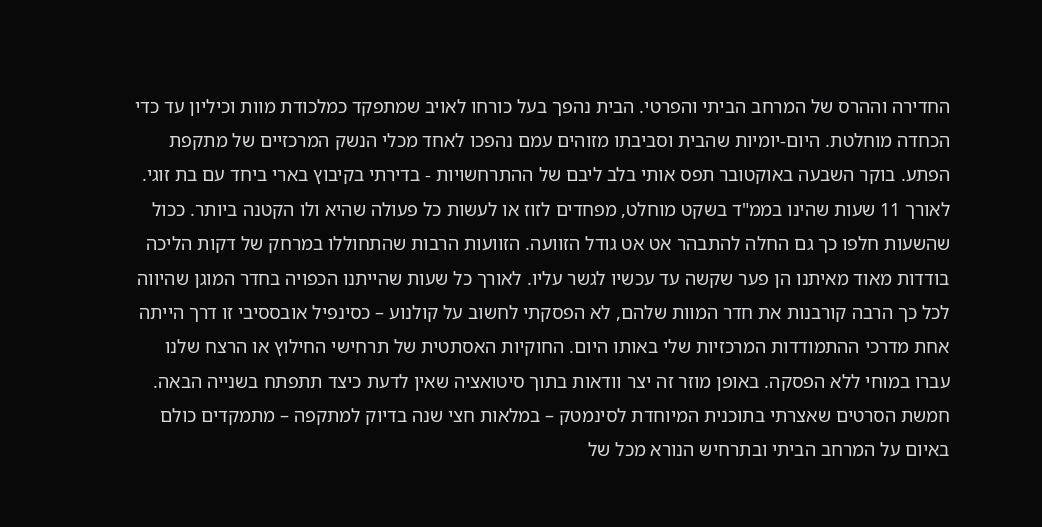החדירה וההרס של המרחב הביתי והפרטי. הבית נהפך בעל כורחו לאויב שמתפקד כמלכודת מוות וכיליון עד כדי הכחדה מוחלטת. היום-יומיות שהבית וסביבתו מזוהים עמם נהפכו לאחד מכלי הנשק המרכזיים של מתקפת הפתע. בוקר השבעה באוקטובר תפס אותי בלב ליבם של ההתרחשויות - בדירתי בקיבוץ בארי ביחד עם בת זוגי. לאורך 11 שעות שהינו בממ"ד בשקט מוחלט, מפחדים לזוז או לעשות כל פעולה שהיא ולו הקטנה ביותר. ככול שהשעות חלפו כך גם החלה להתבהר אט אט גודל הזוועה. הזוועות הרבות שהתחוללו במרחק של דקות הליכה בודדות מאוד מאיתנו הן פער שקשה עד עכשיו לגשר עליו. לאורך כל שעות שהייתנו הכפויה בחדר המוגן שהיווה לכל כך הרבה קורבנות את חדר המוות שלהם, לא הפסקתי לחשוב על קולנוע – כסינפיל אובססיבי זו דרך הייתה אחת מדרכי ההתמודדות המרכזיות שלי באותו היום. החוקיות האסתטית של תרחישי החילוץ או הרצח שלנו עברו במוחי ללא הפסקה. באופן מוזר זה יצר וודאות בתוך סיטואציה שאין לדעת כיצד תתפתח בשנייה הבאה.
חמשת הסרטים שאצרתי בתוכנית המיוחדת לסינמטק – במלאות חצי שנה בדיוק למתקפה – מתמקדים כולם באיום על המרחב הביתי ובתרחיש הנורא מכל של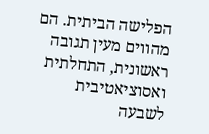הפלישה הביתית. הם מהווים מעין תגובה ראשונית, התחלתית ואסוציאטיבית לשבעה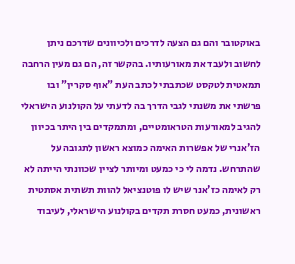באוקטובר והם גם הצעה לדרכים ולכיוונים שדרכם ניתן לחשוב ולעבד את מאורעותיו. בהקשר זה, הם גם מעין הרחבה תמאטית לטקסט שכתבתי לכתב העת "אוף סקרין" ובו פרשתי את משנתי לגבי הדרך בה לדעתי על הקולנוע הישראלי להגיב למאורעות הטראומטיים, ומתמקדים בין היתר בכיוון הז'אנרי של אפשרות האימה כמוצא ראשון לתגובה על שהתרחש. נדמה לי כי כמעט ומיותר לציין שכוונתי הייתה לא רק לאימה כז'אנר שיש לו פוטנציאל להוות תשתית אסתטית ראשונית, כמעט חסרת תקדים בקולנוע הישראלי, לעיבוד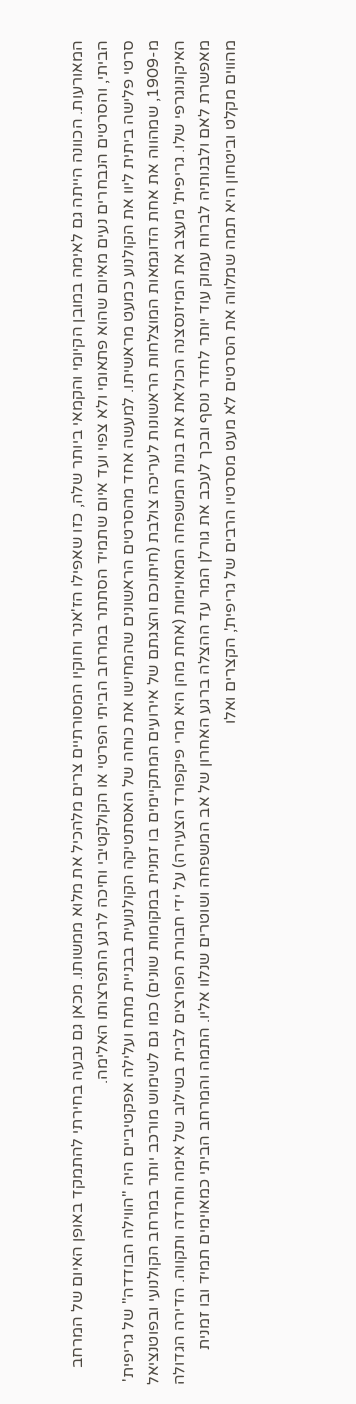המאורעות. הכוונה הייתה גם לאימה במובן הקיומי והקמאי ביותר שלה, כזו שאפילו הז'אנר וחוקיו המסורתיים צרים מלהכיל את מלוא ממשותו. מכאן גם נבעה בחירתי להתמקד באופן האיום של המרחב הביתי, והסרטים הנבחרים נעים מאיום שהוא פתאומי ולא צפוי ועד איום שתמיד הסתתר במרחב הביתי הפרטי או הקולקטיבי וחיכה לרגע התפרצותו האלימה.
סרטי פלישה ביתית ליוו את הקולנוע כמעט מראשיתו. למעשה אחד מהסרטים הראשונים שהמחישו את כוחה של האסתטיקה הקולנועית בבניית מתח ועלילה אפקטיביים היה "הווילה הבודדה" של גריפית' מ-1909, שמהווה את אחת הדוגמאות המוצלחות הראשונות לעריכה צולבת (חיתוכם והצגתם של אירועים המתקיימים בו זמנית במקומות שונים) כמו גם לשימוש מורכב יותר במרחב הקולנועי ובפוטנציאל האיקונוגרפי שלו. גריפית' מעצב את המיזנסצנה הכולאת את בנות המשפחה המאוימות (אחת מהן היא מרי פיקפורד הצעירה) על ידי חבורת הפורצים לבית בשילוב של אימה וחרדה ותקווה. הדירה הגדולה מאפשרת לאם ולבנותיה לברוח עמוק עוד יותר לחדר נוסף ובכך לעכב את גורלן המר עד ההצלה ברגע האחרון של אב המשפחה ושוטרים שנלוו אליו. התמה והמרחב הביתי כמאוימים תמיד ובו זמנית מהווים מקלט וביטחון היא תמה שמלווה את הסרטים לא מעט מסרטיו הרבים של גריפית', הקצרים ואלו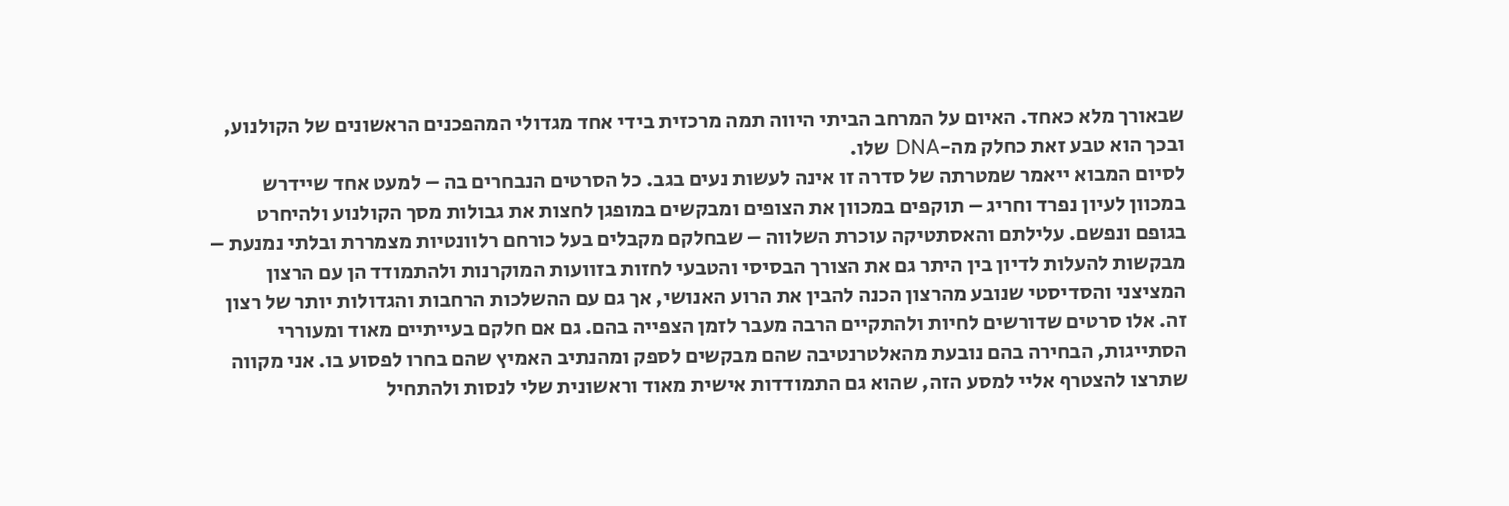שבאורך מלא כאחד. האיום על המרחב הביתי היווה תמה מרכזית בידי אחד מגדולי המהפכנים הראשונים של הקולנוע, ובכך הוא טבע זאת כחלק מה-DNA שלו.
לסיום המבוא ייאמר שמטרתה של סדרה זו אינה לעשות נעים בגב. כל הסרטים הנבחרים בה – למעט אחד שיידרש במכוון לעיון נפרד וחריג – תוקפים במכוון את הצופים ומבקשים במופגן לחצות את גבולות מסך הקולנוע ולהיחרט בגופם ונפשם. עלילתם והאסתטיקה עוכרת השלווה – שבחלקם מקבלים בעל כורחם רלוונטיות מצמררת ובלתי נמנעת – מבקשות להעלות לדיון בין היתר גם את הצורך הבסיסי והטבעי לחזות בזוועות המוקרנות ולהתמודד הן עם הרצון המציצני והסדיסטי שנובע מהרצון הכנה להבין את הרוע האנושי, אך גם עם ההשלכות הרחבות והגדולות יותר של רצון זה. אלו סרטים שדורשים לחיות ולהתקיים הרבה מעבר לזמן הצפייה בהם. גם אם חלקם בעייתיים מאוד ומעוררי הסתייגות, הבחירה בהם נובעת מהאלטרנטיבה שהם מבקשים לספק ומהנתיב האמיץ שהם בחרו לפסוע בו. אני מקווה שתרצו להצטרף אליי למסע הזה, שהוא גם התמודדות אישית מאוד וראשונית שלי לנסות ולהתחיל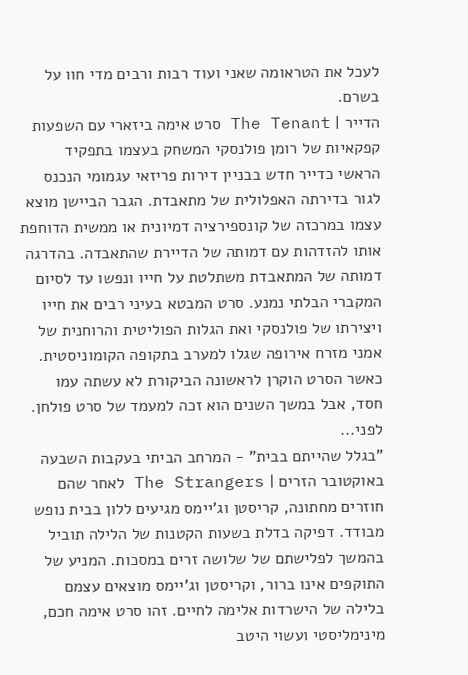לעכל את הטראומה שאני ועוד רבות ורבים מדי חוו על בשרם.
הדייר | The Tenant סרט אימה ביזארי עם השפעות קפקאיות של רומן פולנסקי המשחק בעצמו בתפקיד הראשי כדייר חדש בבניין דירות פריזאי עגמומי הנכנס לגור בדירתה האפלולית של מתאבדת. הגבר הביישן מוצא עצמו במרכזה של קונספירציה דמיונית או ממשית הדוחפת אותו להזדהות עם דמותה של הדיירת שהתאבדה. בהדרגה דמותה של המתאבדת משתלטת על חייו ונפשו עד לסיום המקברי הבלתי נמנע. סרט המבטא בעיני רבים את חייו ויצירתו של פולנסקי ואת הגלות הפוליטית והרוחנית של אמני מזרח אירופה שגלו למערב בתקופה הקומוניסטית. כאשר הסרט הוקרן לראשונה הביקורת לא עשתה עמו חסד, אבל במשך השנים הוא זכה למעמד של סרט פולחן. לפני...
"בגלל שהייתם בבית" - המרחב הביתי בעקבות השבעה באוקטובר הזרים | The Strangers לאחר שהם חוזרים מחתונה, קריסטן וג'יימס מגיעים ללון בבית נופש מבודד. דפיקה בדלת בשעות הקטנות של הלילה תוביל בהמשך לפלישתם של שלושה זרים במסכות. המניע של התוקפים אינו ברור, וקריסטן וג'יימס מוצאים עצמם בלילה של הישרדות אלימה לחיים. זהו סרט אימה חכם, מינימליסטי ועשוי היטב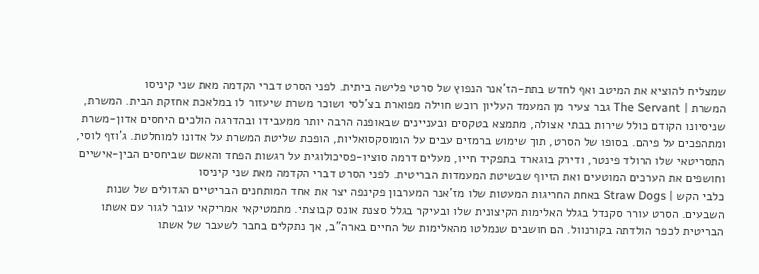שמצליח להוציא את המיטב ואף לחדש בתת-הז'אנר הנפוץ של סרטי פלישה ביתית. לפני הסרט דברי הקדמה מאת שני קיניסו
המשרת | The Servant גבר צעיר מן המעמד העליון רוכש חוילה מפוארת בצ'לסי ושוכר משרת שיעזור לו במלאכת אחזקת הבית. המשרת, שניסיונו הקודם כולל שירות בבתי אצולה, מתמצא בטקסים ובעניינים שבאופנה הרבה יותר ממעבידו ובהדרגה הולכים היחסים אדון-משרת ומתהפכים על פיהם. בסופו של הסרט, תוך שימוש ברמזים עבים על הומוסקסואליות, הופכת שליטת המשרת על אדונו למוחלטת. ג'וזף לוסי, התסריטאי שלו הרולד פינטר, ודירק בוגארד בתפקיד חייו, מעלים דרמה סוציו-פסיכולוגית על רגשות הפחד והאשם שביחסים הבין-אישיים וחושפים את הערכים המוטעים ואת הזיוף שבשיטת המעמדות הבריטית. לפני הסרט דברי הקדמה מאת שני קיניסו
כלבי הקש | Straw Dogs באחת החריגות המעטות שלו מז'אנר המערבון פקינפה יצר את אחד המותחנים הבריטיים הגדולים של שנות השבעים. הסרט עורר סקנדל בגלל האלימות הקיצונית שלו ובעיקר בגלל סצנת אונס קבוצתי. מתמטיקאי אמריקאי עובר לגור עם אשתו הבריטית לכפר הולדתה בקורנוול. הם חושבים שנמלטו מהאלימות של החיים בארה"ב, אך נתקלים בחבר לשעבר של אשתו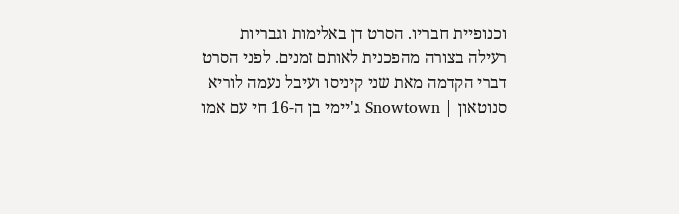וכנופיית חבריו. הסרט דן באלימות וגבריות רעילה בצורה מהפכנית לאותם זמנים. לפני הסרט דברי הקדמה מאת שני קיניסו ועיבל נעמה לוריא
סנוטאון | Snowtown ג'יימי בן ה-16 חי עם אמו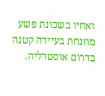ואחיו בשכונת פשע מוזנחת בעיירה קטנה בדרום אוסטרליה.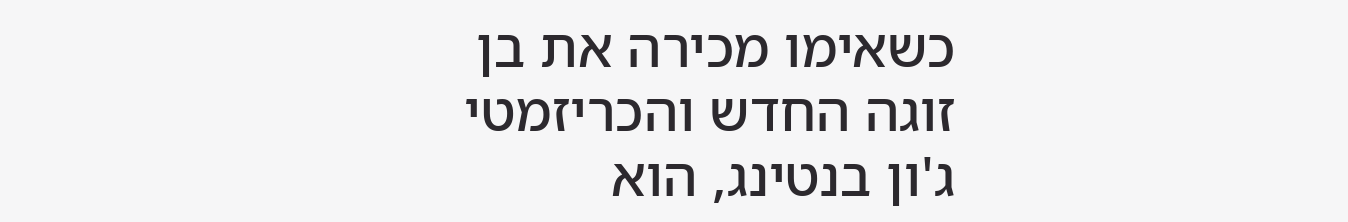כשאימו מכירה את בן זוגה החדש והכריזמטי ג'ון בנטינג, הוא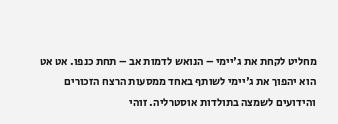מחליט לקחת את ג'יימי – הנואש לדמות אב – תחת כנפו. אט אט הוא יהפוך את ג'יימי לשותף באחד ממסעות הרצח הזכורים והידועים לשמצה בתולדות אוסטרליה. זוהי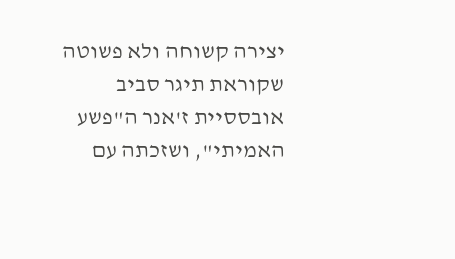יצירה קשוחה ולא פשוטה שקוראת תיגר סביב אובססיית ז'אנר ה"פשע האמיתי", ושזכתה עם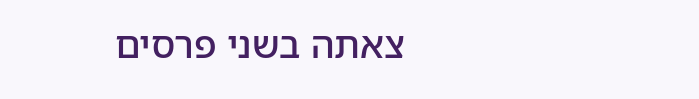צאתה בשני פרסים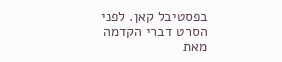בפסטיבל קאן. לפני הסרט דברי הקדמה מאת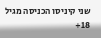שני קיניסו הכניסה מגיל 18+